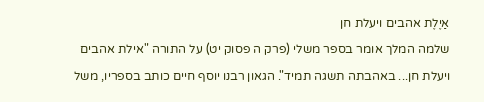אַיֶלֶת אהבים ויעלת חן
שלמה המלך אומר בספר משלי (פרק ה פסוק יט) על התורה "אילת אהבים ויעלת חן... באהבתה תשגה תמיד". הגאון רבנו יוסף חיים כותב בספריו, משל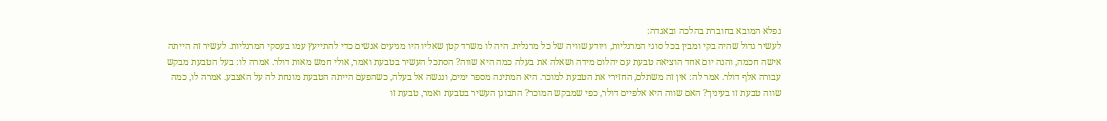נפלא המובא בחוברת בהלכה ובאגדה:
לעשיר גדול שהיה בקי ומבין בכל סוגי המרגליות, ויודע שוויה של כל מרגלית. היה לו משרד קטן שאליו היו מגיעים אנשים כדי להתייעץ עמו בעסקי המרגליות. לעשיר זה הייתה אישה חכמה, והנה יום אחד הוציאה טבעת עם יהלום מידה ושאלה את בעלה כמה היא שווה? הסתכל העשיר בטבעת ואמר, אולי חמש מאות דולר. אמרה לו: בעל הטבעת מבקש עבורה אלף דולר. אמר לה: אין זה משתלם, החזירי את הטבעת למוכר. היא המתינה מספר ימים, ונגשה אל בעלה, כשהפעם הייתה הטבעת מונחת לה על האצבע. אמרה לו, כמה שווה טבעת זו בעיניך? האם שווה היא אלפיים דולר, כפי שמבקש המוכר? התבונן העשיר בטבעת ואמר, טבעת זו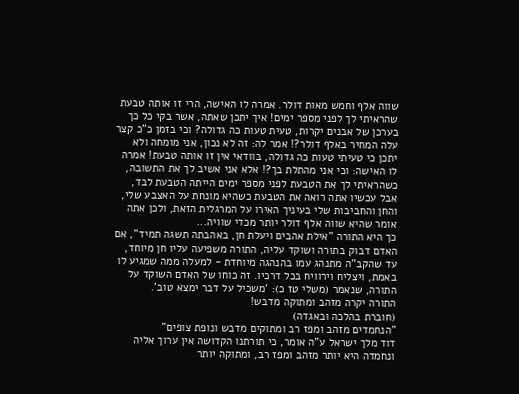שווה אלף וחמש מאות דולר. אמרה לו האישה, הרי זו אותה טבעת שהראיתי לך לפני מספר ימים! איך יתכן שאתה, אשר בקי כל כך בערכן של אבנים יקרות, טעית טעות כה גדולה? וכי בזמן כ"כ קצר עלה המחיר באלף דולר?! אמר לה: זה לא נכון, אני מומחה ולא יתכן כי טעיתי טעות כה גדולה, בוודאי אין זו אותה טבעת! אמרה לו האישה: וכי אני מהתלת בך?! אלא אני אשיב לך את התשובה, כשהראיתי לך את הטבעת לפני מספר ימים הייתה הטבעת לבד, אבל עכשיו אתה רואה את הטבעת כשהיא מונחת על האצבע שלי, והחן והחביבות שלי בעיניך האירו על המרגלית הזאת, ולכן אתה אומר שהיא שווה אלף דולר יותר מכדי שוויה...
כך היא התורה "אילת אהבים ויעלת חן, באהבתה תשגה תמיד", אם האדם דבוק בתורה ושוקד עליה, התורה משפיעה עליו חן מיוחד, עד שהקב"ה מתנהג עמו בהנהגה מיוחדת - למעלה ממה שמגיע לו באמת, ויצליח וירוויח בכל דרכיו. זה כוחו של האדם השוקד על התורה, שנאמר (משלי טז כ): 'משכיל על דבר ימצא טוב'.
התורה יקרה מזהב ומתוקה מדבש!
(חוברת בהלכה ובאגדה)
"הנחמדים מזהב ומפז רב ומתוקים מדבש ונופת צופים"
דוד מלך ישראל ע"ה אומר, כי תורתנו הקדושה אין ערוך אליה ונחמדה היא יותר מזהב ומפז רב, ומתוקה יותר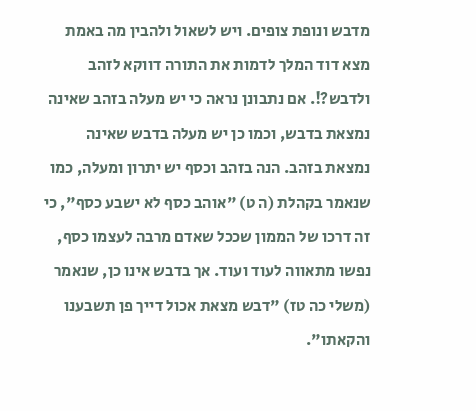מדבש ונופת צופים. ויש לשאול ולהבין מה באמת מצא דוד המלך לדמות את התורה דווקא לזהב ולדבש?!. אם נתבונן נראה כי יש מעלה בזהב שאינה נמצאת בדבש, וכמו כן יש מעלה בדבש שאינה נמצאת בזהב. הנה בזהב וכסף יש יתרון ומעלה, כמו שנאמר בקהלת (ה ט) "אוהב כסף לא ישבע כסף", כי זה דרכו של הממון שככל שאדם מרבה לעצמו כסף, נפשו מתאווה לעוד ועוד. אך בדבש אינו כן, שנאמר (משלי כה טז) "דבש מצאת אכול דייך פן תשבענו והקאתו".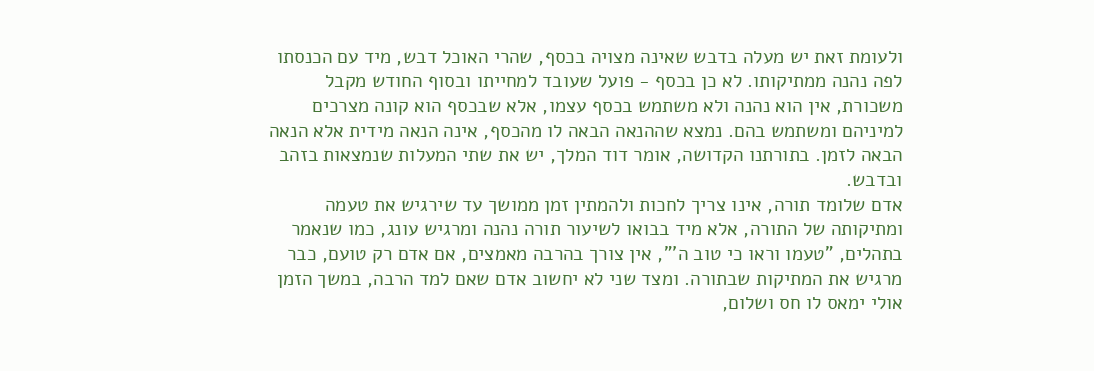ולעומת זאת יש מעלה בדבש שאינה מצויה בכסף, שהרי האוכל דבש, מיד עם הכנסתו לפה נהנה ממתיקותו. לא כן בכסף - פועל שעובד למחייתו ובסוף החודש מקבל משכורת, אין הוא נהנה ולא משתמש בכסף עצמו, אלא שבכסף הוא קונה מצרכים למיניהם ומשתמש בהם. נמצא שההנאה הבאה לו מהכסף, אינה הנאה מידית אלא הנאה הבאה לזמן. בתורתנו הקדושה, אומר דוד המלך, יש את שתי המעלות שנמצאות בזהב ובדבש.
אדם שלומד תורה, אינו צריך לחכות ולהמתין זמן ממושך עד שירגיש את טעמה ומתיקותה של התורה, אלא מיד בבואו לשיעור תורה נהנה ומרגיש עונג, כמו שנאמר בתהלים, "טעמו וראו כי טוב ה'", אין צורך בהרבה מאמצים, אם אדם רק טועם, כבר מרגיש את המתיקות שבתורה. ומצד שני לא יחשוב אדם שאם למד הרבה, במשך הזמן אולי ימאס לו חס ושלום,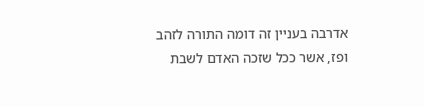אדרבה בעניין זה דומה התורה לזהב ופז, אשר ככל שזכה האדם לשבת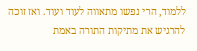ללמוד, הרי נפשו מתאווה לעוד ועוד. ואז זוכה להרגיש את מתיקות התורה באמת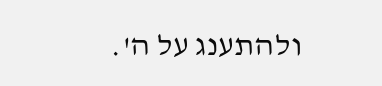ולהתענג על ה'.